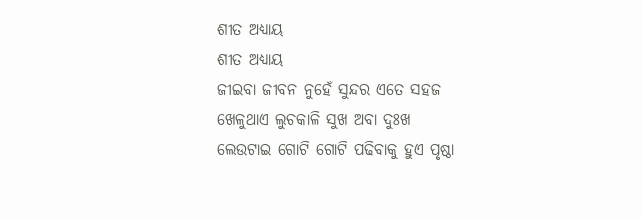ଶୀତ ଅଧ୍ଯାୟ
ଶୀତ ଅଧ୍ଯାୟ
ଜୀଇବା ଜୀବନ ନୁହେଁ ସୁନ୍ଦର ଏତେ ସହଜ
ଖେଳୁଥାଏ ଲୁଚକାଳି ସୁଖ ଅବା ଦୁଃଖ
ଲେଉଟାଇ ଗୋଟି ଗୋଟି ପଢିବାକୁ ହୁଏ ପୃଷ୍ଠା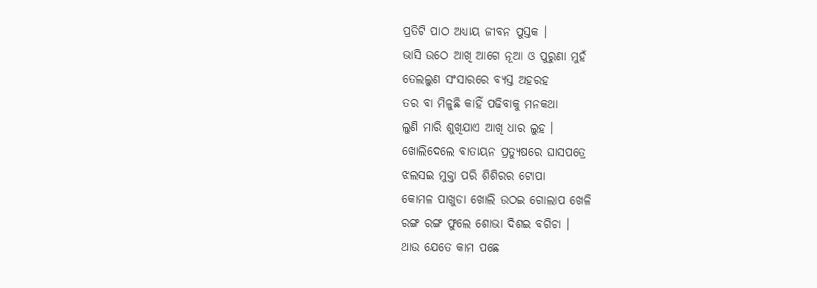ପ୍ରତିଟି ପାଠ ଅଧ୍ଯାୟ ଜୀବନ ପୁସ୍ତକ ।
ଭାସି ଉଠେ ଆଖି ଆଗେ ନୂଆ ଓ ପୁରୁଣା ମୁହଁ
ତେଲଲୁଣ ସଂସାରରେ ବ୍ଯସ୍ତ ଅହରହ
ତର ବା ମିଳୁଛି କାହିଁ ପଢିବାକୁ ମନକଥା
ଲୁଣି ମାରି ଶୁଖିଯାଏ ଆଖି ଧାର ଲୁହ ।
ଖୋଲିଦେଲେ ବାତାୟନ ପ୍ରତ୍ୟୁଷରେ ଘାସପତ୍ରେ
ଝଲସଇ ମୁକ୍ତା ପରି ଶିଶିରର ଟୋପା
କୋମଳ ପାଖୁଡା ଖୋଲି ଉଠଇ ଗୋଲାପ ଖେଳି
ରଙ୍ଗ ରଙ୍ଗ ଫୁଲେ ଶୋଭା ଦିଶଇ ବଗିଚା ।
ଥାଉ ଯେତେ କାମ ପଛେ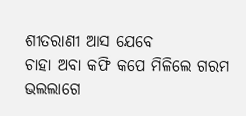ଶୀତରାଣୀ ଆସ ଯେବେ
ଚାହା ଅବା କଫି କପେ ମିଳିଲେ ଗରମ
ଭଲଲାଗେ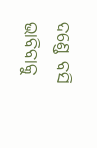ଦଣ୍ଡେ ବସି ଭାବିବାକୁ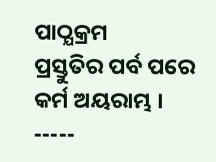ପାଠ୍ଯକ୍ରମ
ପ୍ରସ୍ତୁତିର ପର୍ବ ପରେ କର୍ମ ଅୟରାମ୍ଭ ।
-----